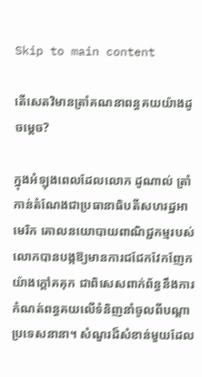Skip to main content

តើសេតវិមានត្រាំគណនាពន្ធគយយ៉ាងដូចម្ដេច?

ក្នុងអំឡុងពេលដែលលោក ដូណាល់ ត្រាំ កាន់តំណែងជាប្រធានាធិបតីសហរដ្ឋអាមេរិក គោលនយោបាយពាណិជ្ជកម្មរបស់លោកបានបង្កឱ្យមានការជជែកវែកញែកយ៉ាងក្តៅគគុក ជាពិសេសពាក់ព័ន្ធនឹងការកំណត់ពន្ធគយលើទំនិញនាំចូលពីបណ្តាប្រទេសនានា។ សំណួរដ៏សំខាន់មួយដែល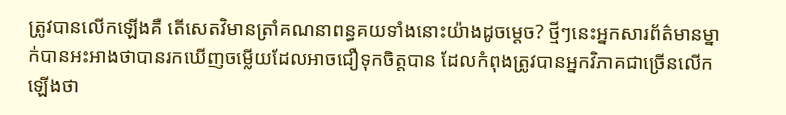ត្រូវបានលើកឡើងគឺ តើសេតវិមានត្រាំគណនាពន្ធគយទាំងនោះយ៉ាងដូចម្ដេច? ថ្មីៗនេះអ្នកសារព័ត៌មានម្នាក់បានអះអាងថាបានរកឃើញចម្លើយដែលអាចជឿទុកចិត្តបាន ដែលកំពុងត្រូវបានអ្នកវិភាគជាច្រើនលើកឡើងថា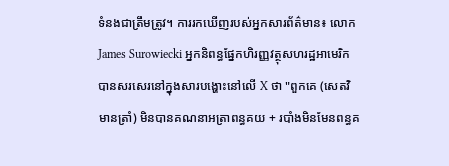ទំនងជាត្រឹមត្រូវ។ ការរកឃើញរបស់អ្នកសារព័ត៌មាន៖ លោក James Surowiecki អ្នកនិពន្ធផ្នែកហិរញ្ញវត្ថុសហរដ្ឋអាមេរិក បានសរសេរនៅក្នុងសារបង្ហោះនៅលើ X ថា "ពួកគេ (សេតវិមានត្រាំ) មិនបានគណនាអត្រាពន្ធគយ + របាំងមិនមែនពន្ធគ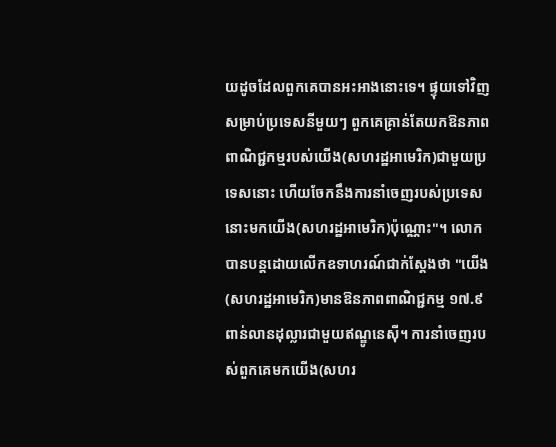យដូចដែលពួកគេបានអះអាងនោះទេ។ ផ្ទុយទៅវិញ សម្រាប់ប្រទេសនីមួយៗ ពួកគេគ្រាន់តែយកឱនភាពពាណិជ្ជកម្មរបស់យើង(សហរដ្ឋអាមេរិក)ជាមួយប្រទេសនោះ ហើយចែកនឹងការនាំចេញរបស់ប្រទេសនោះមកយើង(សហរដ្ឋអាមេរិក)ប៉ុណ្ណោះ"។ លោកបានបន្តដោយលើកឧទាហរណ៍ជាក់ស្តែងថា "យើង(សហរដ្ឋអាមេរិក)មានឱនភាពពាណិជ្ជកម្ម ១៧.៩ ពាន់លានដុល្លារជាមួយឥណ្ឌូនេស៊ី។ ការនាំចេញរបស់ពួកគេមកយើង(សហរ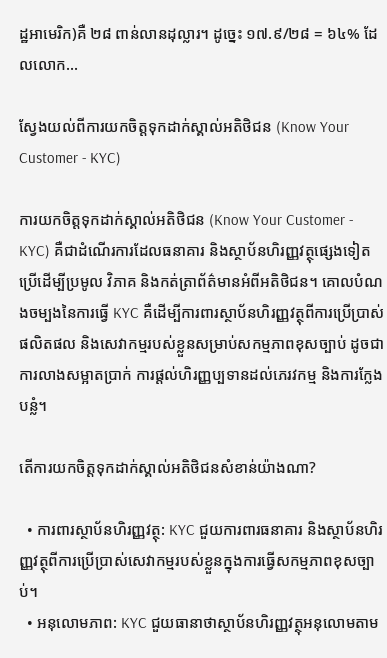ដ្ឋអាមេរិក)គឺ ២៨ ពាន់លានដុល្លារ។ ដូច្នេះ ១៧.៩/២៨ = ៦៤% ដែលលោក...

ស្វែងយល់ពីការយកចិត្តទុកដាក់ស្គាល់អតិថិជន (Know Your Customer - KYC)

ការយកចិត្តទុកដាក់ស្គាល់អតិថិជន (Know Your Customer - KYC) គឺជាដំណើរការដែលធនាគារ និងស្ថាប័នហិរញ្ញវត្ថុផ្សេងទៀតប្រើដើម្បីប្រមូល វិភាគ និងកត់ត្រាព័ត៌មានអំពីអតិថិជន។ គោលបំណងចម្បងនៃការធ្វើ KYC គឺដើម្បីការពារស្ថាប័នហិរញ្ញវត្ថុពីការប្រើប្រាស់ផលិតផល និងសេវាកម្មរបស់ខ្លួនសម្រាប់សកម្មភាពខុសច្បាប់ ដូចជាការលាងសម្អាតប្រាក់ ការផ្តល់ហិរញ្ញប្បទានដល់ភេរវកម្ម និងការក្លែងបន្លំ។

តើការយកចិត្តទុកដាក់ស្គាល់អតិថិជនសំខាន់យ៉ាងណា?

  • ការពារស្ថាប័នហិរញ្ញវត្ថុ: KYC ជួយការពារធនាគារ និងស្ថាប័នហិរញ្ញវត្ថុពីការប្រើប្រាស់សេវាកម្មរបស់ខ្លួនក្នុងការធ្វើសកម្មភាពខុសច្បាប់។
  • អនុលោមភាព: KYC ជួយធានាថាស្ថាប័នហិរញ្ញវត្ថុអនុលោមតាម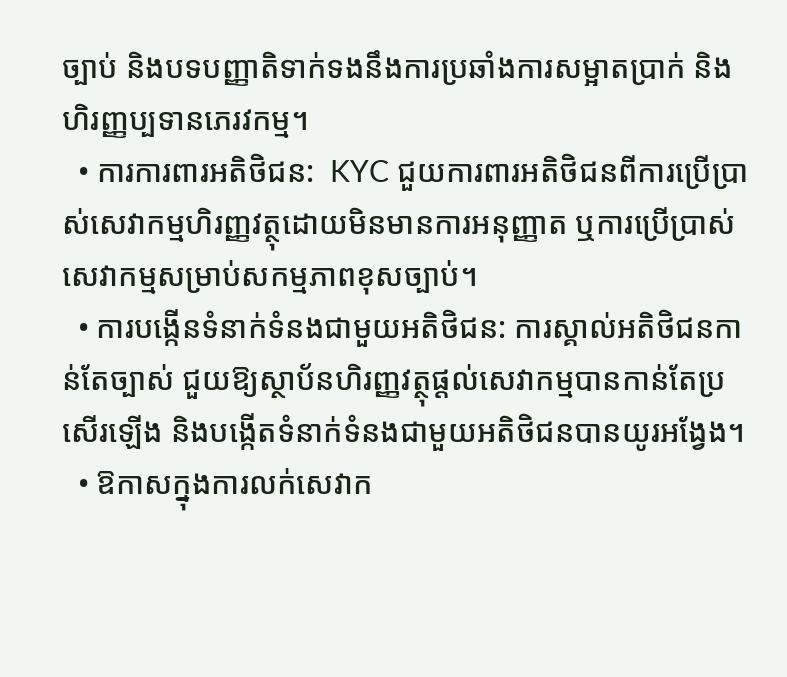ច្បាប់ និងបទបញ្ញាតិទាក់ទងនឹងការប្រឆាំងការសម្អាតប្រាក់ និងហិរញ្ញប្បទានភេរវកម្ម។
  • ការការពារអតិថិជន:  KYC ជួយការពារអតិថិជនពីការប្រើប្រាស់សេវាកម្មហិរញ្ញវត្ថុដោយមិនមានការអនុញ្ញាត ឬការប្រើប្រាស់សេវាកម្មសម្រាប់សកម្មភាពខុសច្បាប់។
  • ការបង្កើនទំនាក់ទំនងជាមួយអតិថិជន: ការស្គាល់អតិថិជនកាន់តែច្បាស់ ជួយឱ្យស្ថាប័នហិរញ្ញវត្ថុផ្តល់សេវាកម្មបានកាន់តែប្រសើរឡើង និងបង្កើតទំនាក់ទំនងជាមួយអតិថិជនបានយូរអង្វែង។
  • ឱកាសក្នុងការលក់សេវាក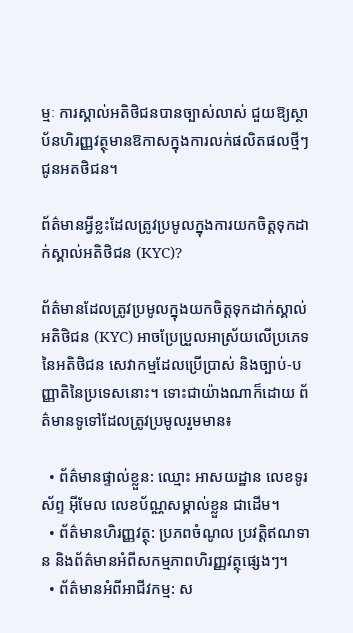ម្មៈ ការស្គាល់អតិថិជនបានច្បាស់លាស់ ជួយឱ្យស្ថាប័នហិរញ្ញវត្ថុមានឱកាសក្នុងការលក់ផលិតផលថ្មីៗជូនអតថិជន។

ព័ត៌មានអ្វីខ្លះដែលត្រូវប្រមូលក្នុងការយកចិត្តទុកដាក់ស្គាល់អតិថិជន (KYC)?

ព័ត៌មានដែលត្រូវប្រមូលក្នុងយកចិត្តទុកដាក់ស្គាល់អតិថិជន (KYC) អាចប្រែប្រួលអាស្រ័យលើប្រភេទនៃអតិថិជន សេវាកម្មដែលប្រើប្រាស់ និងច្បាប់-បញ្ញាតិនៃប្រទេសនោះ។ ទោះជាយ៉ាងណាក៏ដោយ ព័ត៌មានទូទៅដែលត្រូវប្រមូលរួមមាន៖

  • ព័ត៌មានផ្ទាល់ខ្លួន: ឈ្មោះ អាសយដ្ឋាន លេខទូរស័ព្ទ អ៊ីមែល លេខប័ណ្ណសម្គាល់ខ្លួន ជាដើម។
  • ព័ត៌មានហិរញ្ញវត្ថុ: ប្រភពចំណូល ប្រវត្តិឥណទាន និងព័ត៌មានអំពីសកម្មភាពហិរញ្ញវត្ថុផ្សេងៗ។
  • ព័ត៌មានអំពីអាជីវកម្ម: ស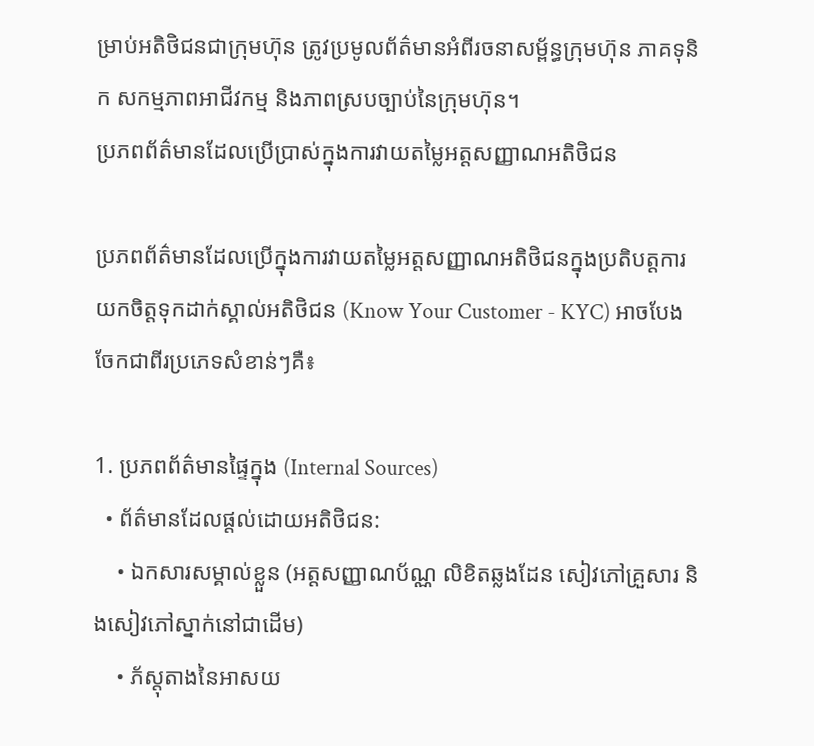ម្រាប់អតិថិជនជាក្រុមហ៊ុន ត្រូវប្រមូលព័ត៌មានអំពីរចនាសម្ព័ន្ធក្រុមហ៊ុន ភាគទុនិក សកម្មភាពអាជីវកម្ម និងភាពស្របច្បាប់នៃក្រុមហ៊ុន។
ប្រភពព័ត៌មានដែលប្រើប្រាស់ក្នុងការវាយតម្លៃអត្តសញ្ញាណអតិថិជន

ប្រភពព័ត៌មានដែលប្រើក្នុងការវាយតម្លៃអត្តសញ្ញាណអតិថិជនក្នុងប្រតិបត្តការយកចិត្តទុកដាក់ស្គាល់អតិថិជន (Know Your Customer - KYC) អាចបែងចែកជាពីរប្រភេទសំខាន់ៗគឺ៖

1. ប្រភពព័ត៌មានផ្ទៃក្នុង (Internal Sources)
  • ព័ត៌មានដែលផ្តល់ដោយអតិថិជន:
    • ឯកសារសម្គាល់ខ្លួន (អត្តសញ្ញាណប័ណ្ណ លិខិតឆ្លងដែន សៀវភៅគ្រួសារ និងសៀវភៅស្នាក់នៅជាដើម)
    • ភ័ស្តុតាងនៃអាសយ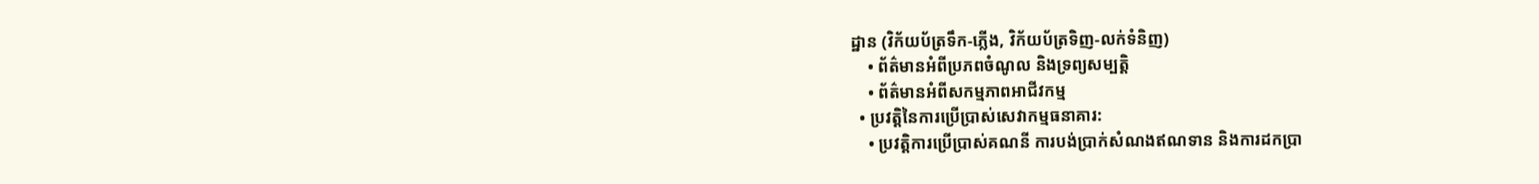ដ្ឋាន (វិក័យប័ត្រទឹក-ភ្លើង, វិក័យប័ត្រទិញ-លក់ទំនិញ)
    • ព័ត៌មានអំពីប្រភពចំណូល និងទ្រព្យសម្បត្តិ
    • ព័ត៌មានអំពីសកម្មភាពអាជីវកម្ម
  • ប្រវត្តិនៃការប្រើប្រាស់សេវាកម្មធនាគារ:
    • ប្រវត្តិការប្រើប្រាស់គណនី ការបង់ប្រាក់សំណងឥណទាន និងការដកប្រា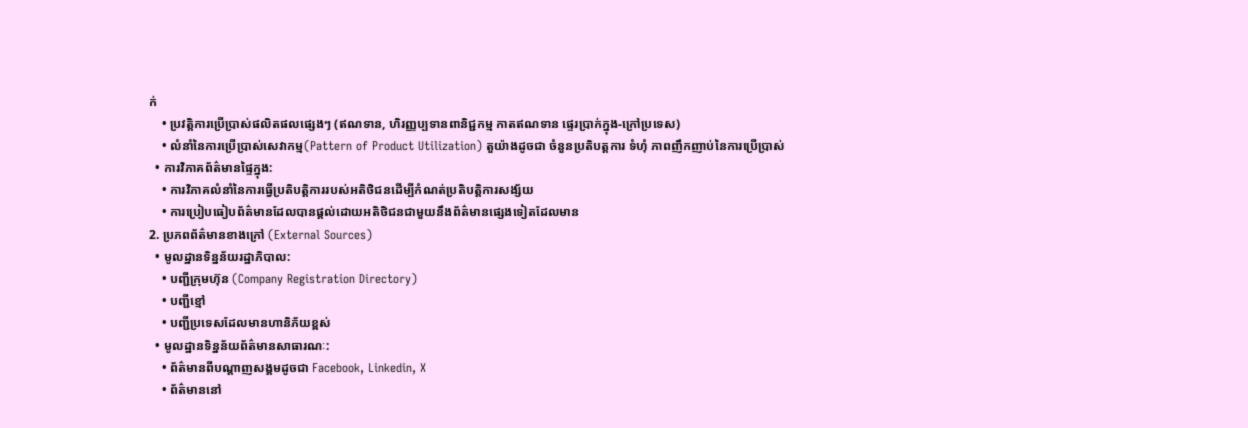ក់
    • ប្រវត្តិការប្រើប្រាស់ផលិតផលផ្សេងៗ (ឥណទាន, ហិរញ្ញប្បទានពានិជ្ជកម្ម កាតឥណទាន ផ្ទេរប្រាក់ក្នុង-ក្រៅប្រទេស)
    • លំនាំនៃការប្រើប្រាស់សេវាកម្ម(Pattern of Product Utilization) តួយ៉ាងដូចជា ចំនួនប្រតិបត្តការ ទំហុំ ភាពញឹកញាប់នៃការប្រើប្រាស់
  • ការវិភាគព័ត៌មានផ្ទៃក្នុង:
    • ការវិភាគលំនាំនៃការធ្វើប្រតិបត្តិការរបស់អតិថិជនដើម្បីកំណត់ប្រតិបត្តិការសង្ស័យ
    • ការប្រៀបធៀបព័ត៌មានដែលបានផ្តល់ដោយអតិថិជនជាមួយនឹងព័ត៌មានផ្សេងទៀតដែលមាន
2. ប្រភពព័ត៌មានខាងក្រៅ (External Sources)
  • មូលដ្ឋានទិន្នន័យរដ្ឋាភិបាល:
    • បញ្ជីក្រុមហ៊ុន (Company Registration Directory)
    • បញ្ជីខ្មៅ
    • បញ្ជីប្រទេសដែលមានហានិភ័យខ្ពស់
  • មូលដ្ឋានទិន្នន័យព័ត៌មានសាធារណៈ:
    • ព័ត៌មានពីបណ្តាញសង្គមដូចជា Facebook, Linkedin, X
    • ព័ត៌មាននៅ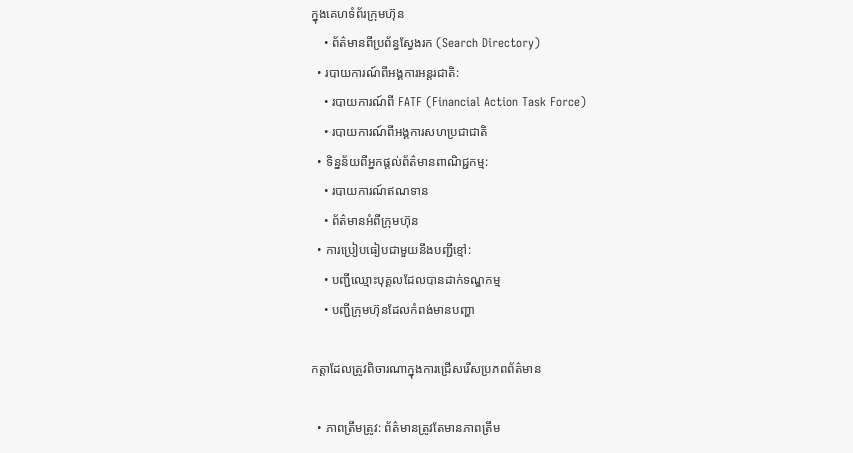ក្នុងគេហទំព័រក្រុមហ៊ុន
    • ព័ត៌មានពីប្រព័ន្ធស្វែងរក (Search Directory)
  • របាយការណ៍ពីអង្គការអន្តរជាតិ:
    • របាយការណ៍ពី FATF (Financial Action Task Force)
    • របាយការណ៍ពីអង្គការសហប្រជាជាតិ
  • ទិន្នន័យពីអ្នកផ្តល់ព័ត៌មានពាណិជ្ជកម្ម:
    • របាយការណ៍ឥណទាន
    • ព័ត៌មានអំពីក្រុមហ៊ុន
  • ការប្រៀបធៀបជាមួយនឹងបញ្ជីខ្មៅ:
    • បញ្ជីឈ្មោះបុគ្គលដែលបានដាក់ទណ្ឌកម្ម
    • បញ្ជីក្រុមហ៊ុនដែលកំពង់មានបញ្ហា

កត្តាដែលត្រូវពិចារណាក្នុងការជ្រើសរើសប្រភពព័ត៌មាន

  • ភាពត្រឹមត្រូវ: ព័ត៌មានត្រូវតែមានភាពត្រឹម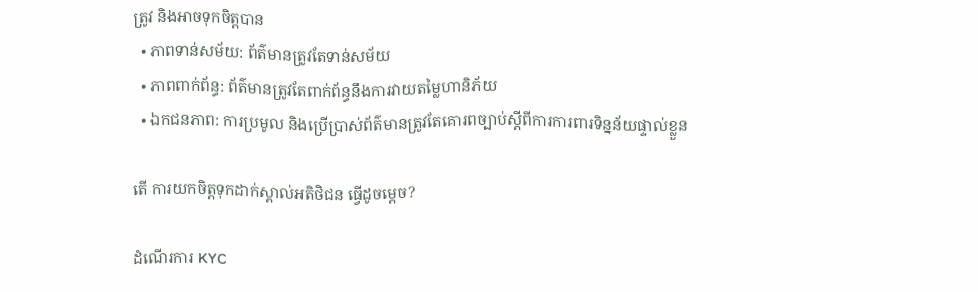ត្រូវ និងអាចទុកចិត្តបាន
  • ភាពទាន់សម័យ: ព័ត៌មានត្រូវតែទាន់សម័យ
  • ភាពពាក់ព័ន្ធ: ព័ត៌មានត្រូវតែពាក់ព័ន្ធនឹងការវាយតម្លៃហានិភ័យ
  • ឯកជនភាព: ការប្រមូល និងប្រើប្រាស់ព័ត៌មានត្រូវតែគោរពច្បាប់ស្តីពីការការពារទិន្នន័យផ្ទាល់ខ្លួន

តើ ការយកចិត្តទុកដាក់ស្គាល់អតិថិជន ធ្វើដូចម្តេច?

ដំណើរការ KYC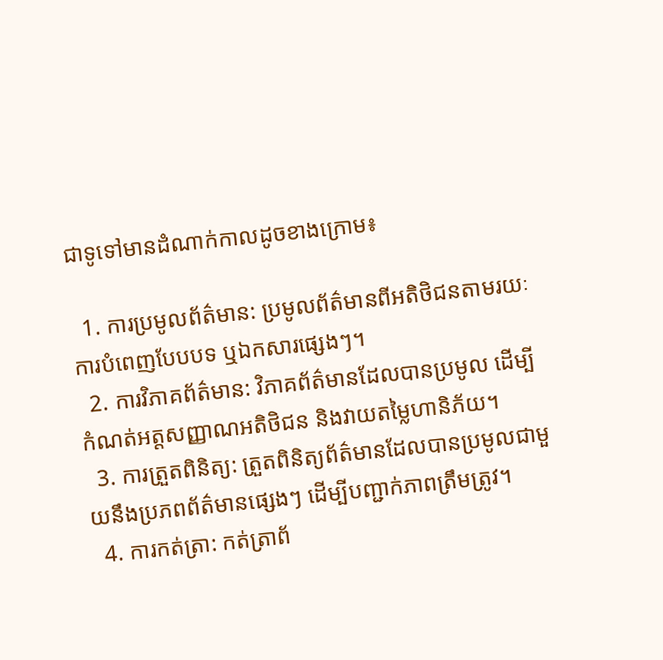ជាទូទៅមានដំណាក់កាលដូចខាងក្រោម៖

  1. ការប្រមូលព័ត៌មាន: ប្រមូលព័ត៌មានពីអតិថិជនតាមរយៈការបំពេញបែបបទ ឬឯកសារផ្សេងៗ។
  2. ការវិភាគព័ត៌មាន: វិភាគព័ត៌មានដែលបានប្រមូល ដើម្បីកំណត់អត្តសញ្ញាណអតិថិជន និងវាយតម្លៃហានិភ័យ។
  3. ការត្រួតពិនិត្យ: ត្រួតពិនិត្យព័ត៌មានដែលបានប្រមូលជាមួយនឹងប្រភពព័ត៌មានផ្សេងៗ ដើម្បីបញ្ជាក់ភាពត្រឹមត្រូវ។
  4. ការកត់ត្រា: កត់ត្រាព័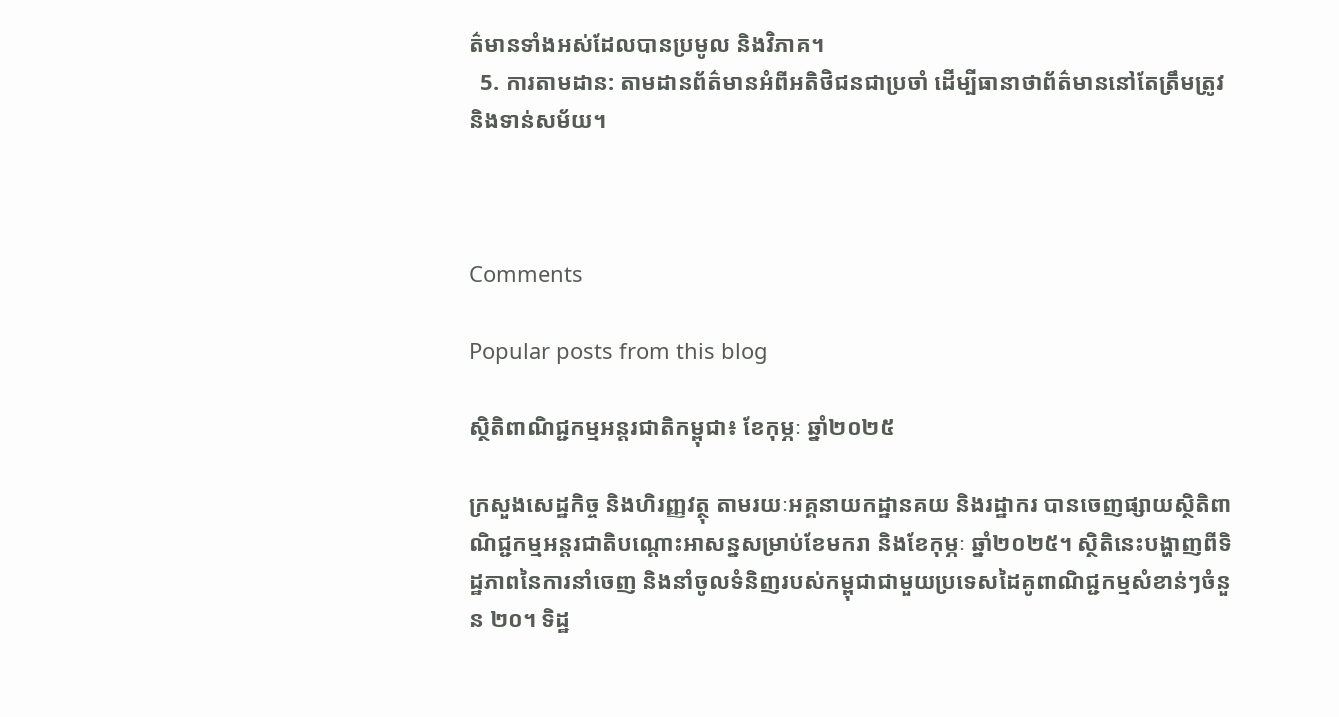ត៌មានទាំងអស់ដែលបានប្រមូល និងវិភាគ។
  5. ការតាមដាន: តាមដានព័ត៌មានអំពីអតិថិជនជាប្រចាំ ដើម្បីធានាថាព័ត៌មាននៅតែត្រឹមត្រូវ និងទាន់សម័យ។



Comments

Popular posts from this blog

ស្ថិតិពាណិជ្ជកម្មអន្តរជាតិកម្ពុជា៖ ខែកុម្ភៈ ឆ្នាំ២០២៥

ក្រសួងសេដ្ឋកិច្ច និងហិរញ្ញវត្ថុ តាមរយៈអគ្គនាយកដ្ឋានគយ និងរដ្ឋាករ បានចេញផ្សាយស្ថិតិពាណិជ្ជកម្មអន្តរជាតិបណ្តោះអាសន្នសម្រាប់ខែមករា និងខែកុម្ភៈ ឆ្នាំ២០២៥។ ស្ថិតិនេះបង្ហាញពីទិដ្ឋភាពនៃការនាំចេញ និងនាំចូលទំនិញរបស់កម្ពុជាជាមួយប្រទេសដៃគូពាណិជ្ជកម្មសំខាន់ៗចំនួន ២០។ ទិដ្ឋ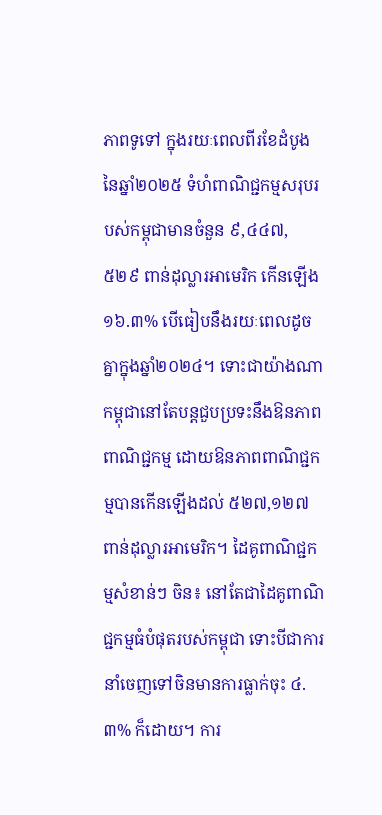ភាពទូទៅ ក្នុងរយៈពេលពីរខែដំបូងនៃឆ្នាំ២០២៥ ទំហំពាណិជ្ជកម្មសរុបរបស់កម្ពុជាមានចំនួន ៩,៤៤៧,៥២៩ ពាន់ដុល្លារអាមេរិក កើនឡើង ១៦.៣% បើធៀបនឹងរយៈពេលដូចគ្នាក្នុងឆ្នាំ២០២៤។ ទោះជាយ៉ាងណា កម្ពុជានៅតែបន្តជួបប្រទះនឹងឱនភាពពាណិជ្ជកម្ម ដោយឱនភាពពាណិជ្ជកម្មបានកើនឡើងដល់ ៥២៧,១២៧ ពាន់ដុល្លារអាមេរិក។ ដៃគូពាណិជ្ជកម្មសំខាន់ៗ ចិន៖ នៅតែជាដៃគូពាណិជ្ជកម្មធំបំផុតរបស់កម្ពុជា ទោះបីជាការនាំចេញទៅចិនមានការធ្លាក់ចុះ ៤.៣% ក៏ដោយ។ ការ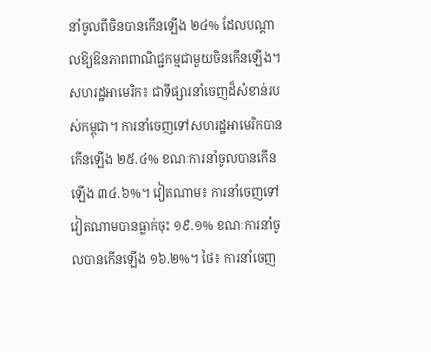នាំចូលពីចិនបានកើនឡើង ២៤% ដែលបណ្តាលឱ្យឱនភាពពាណិជ្ជកម្មជាមួយចិនកើនឡើង។ សហរដ្ឋអាមេរិក៖ ជាទីផ្សារនាំចេញដ៏សំខាន់របស់កម្ពុជា។ ការនាំចេញទៅសហរដ្ឋអាមេរិកបានកើនឡើង ២៥.៤% ខណៈការនាំចូលបានកើនឡើង ៣៤.៦%។ វៀតណាម៖ ការនាំចេញទៅវៀតណាមបានធ្លាក់ចុះ ១៩.១% ខណៈការនាំចូលបានកើនឡើង ១៦.២%។ ថៃ៖ ការនាំចេញ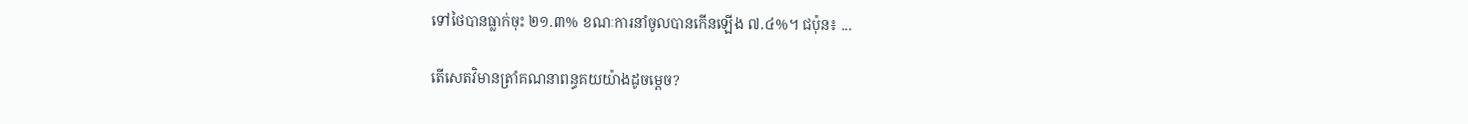ទៅថៃបានធ្លាក់ចុះ ២១.៣% ខណៈការនាំចូលបានកើនឡើង ៧.៤%។ ជប៉ុន៖ ...

តើសេតវិមានត្រាំគណនាពន្ធគយយ៉ាងដូចម្ដេច?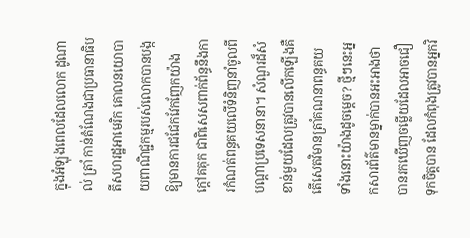ក្នុងអំឡុងពេលដែលលោក ដូណាល់ ត្រាំ កាន់តំណែងជាប្រធានាធិបតីសហរដ្ឋអាមេរិក គោលនយោបាយពាណិជ្ជកម្មរបស់លោកបានបង្កឱ្យមានការជជែកវែកញែកយ៉ាងក្តៅគគុក ជាពិសេសពាក់ព័ន្ធនឹងការកំណត់ពន្ធគយលើទំនិញនាំចូលពីបណ្តាប្រទេសនានា។ សំណួរដ៏សំខាន់មួយដែលត្រូវបានលើកឡើងគឺ តើសេតវិមានត្រាំគណនាពន្ធគយទាំងនោះយ៉ាងដូចម្ដេច? ថ្មីៗនេះអ្នកសារព័ត៌មានម្នាក់បានអះអាងថាបានរកឃើញចម្លើយដែលអាចជឿទុកចិត្តបាន ដែលកំពុងត្រូវបានអ្នកវិ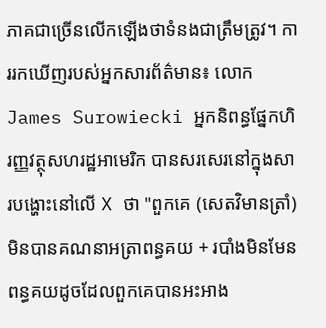ភាគជាច្រើនលើកឡើងថាទំនងជាត្រឹមត្រូវ។ ការរកឃើញរបស់អ្នកសារព័ត៌មាន៖ លោក James Surowiecki អ្នកនិពន្ធផ្នែកហិរញ្ញវត្ថុសហរដ្ឋអាមេរិក បានសរសេរនៅក្នុងសារបង្ហោះនៅលើ X ថា "ពួកគេ (សេតវិមានត្រាំ) មិនបានគណនាអត្រាពន្ធគយ + របាំងមិនមែនពន្ធគយដូចដែលពួកគេបានអះអាង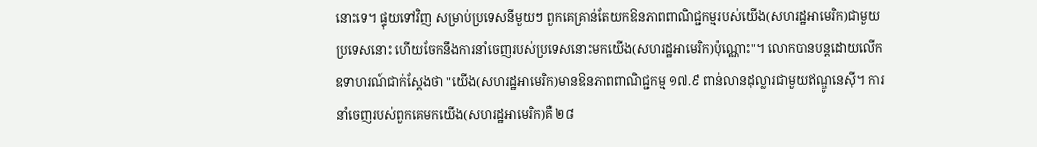នោះទេ។ ផ្ទុយទៅវិញ សម្រាប់ប្រទេសនីមួយៗ ពួកគេគ្រាន់តែយកឱនភាពពាណិជ្ជកម្មរបស់យើង(សហរដ្ឋអាមេរិក)ជាមួយប្រទេសនោះ ហើយចែកនឹងការនាំចេញរបស់ប្រទេសនោះមកយើង(សហរដ្ឋអាមេរិក)ប៉ុណ្ណោះ"។ លោកបានបន្តដោយលើកឧទាហរណ៍ជាក់ស្តែងថា "យើង(សហរដ្ឋអាមេរិក)មានឱនភាពពាណិជ្ជកម្ម ១៧.៩ ពាន់លានដុល្លារជាមួយឥណ្ឌូនេស៊ី។ ការនាំចេញរបស់ពួកគេមកយើង(សហរដ្ឋអាមេរិក)គឺ ២៨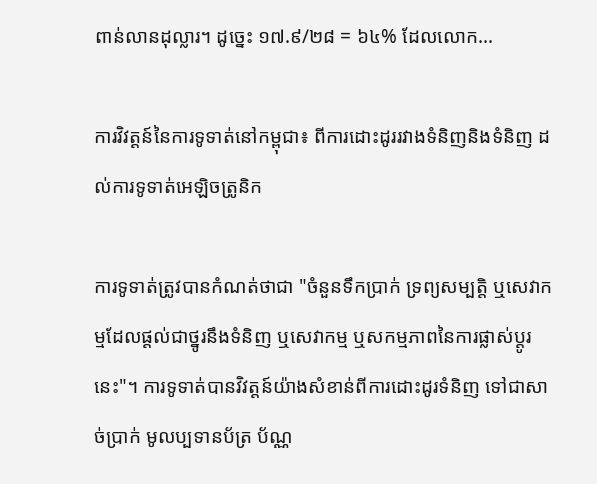ពាន់លានដុល្លារ។ ដូច្នេះ ១៧.៩/២៨ = ៦៤% ដែលលោក...

ការវិវត្តន៍នៃការទូទាត់នៅកម្ពុជា៖ ពីការដោះដូររវាងទំនិញនិងទំនិញ ដល់ការទូទាត់អេឡិចត្រូនិក

ការទូទាត់ត្រូវបានកំណត់ថាជា "ចំនួនទឹកប្រាក់ ទ្រព្យសម្បត្តិ ឬសេវាកម្មដែលផ្តល់ជាថ្នូរនឹងទំនិញ ឬសេវាកម្ម ឬសកម្មភាពនៃការផ្លាស់ប្តូរនេះ"។ ការទូទាត់បានវិវត្តន៍យ៉ាងសំខាន់ពីការដោះដូរទំនិញ ទៅជាសាច់ប្រាក់ មូលប្បទានប័ត្រ ប័ណ្ណ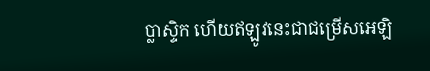ប្លាស្ទិក ហើយឥឡូវនេះជាជម្រើសអេឡិ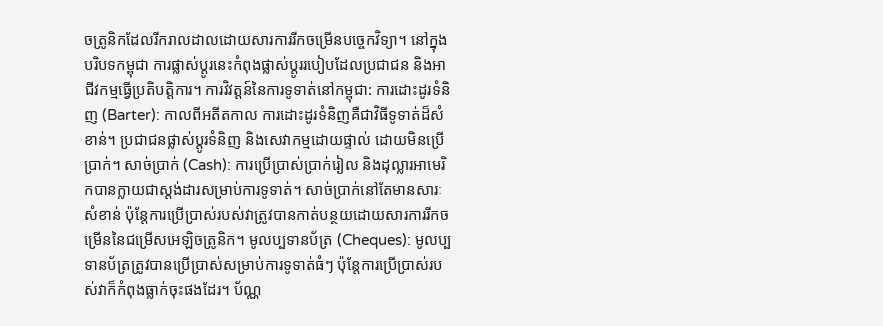ចត្រូនិកដែលរីករាលដាលដោយសារការរីកចម្រើនបច្ចេកវិទ្យា។ នៅក្នុងបរិបទកម្ពុជា ការផ្លាស់ប្តូរនេះកំពុងផ្លាស់ប្តូររបៀបដែលប្រជាជន និងអាជីវកម្មធ្វើប្រតិបត្តិការ។ ការវិវត្តន៍នៃការទូទាត់នៅកម្ពុជា: ការដោះដូរទំនិញ (Barter): កាលពីអតីតកាល ការដោះដូរទំនិញគឺជាវិធីទូទាត់ដ៏សំខាន់។ ប្រជាជនផ្លាស់ប្តូរទំនិញ និងសេវាកម្មដោយផ្ទាល់ ដោយមិនប្រើប្រាក់។ សាច់ប្រាក់ (Cash): ការប្រើប្រាស់ប្រាក់រៀល និងដុល្លារអាមេរិកបានក្លាយជាស្តង់ដារសម្រាប់ការទូទាត់។ សាច់ប្រាក់នៅតែមានសារៈសំខាន់ ប៉ុន្តែការប្រើប្រាស់របស់វាត្រូវបានកាត់បន្ថយដោយសារការរីកចម្រើននៃជម្រើសអេឡិចត្រូនិក។ មូលប្បទានប័ត្រ (Cheques): មូលប្បទានប័ត្រត្រូវបានប្រើប្រាស់សម្រាប់ការទូទាត់ធំៗ ប៉ុន្តែការប្រើប្រាស់របស់វាក៏កំពុងធ្លាក់ចុះផងដែរ។ ប័ណ្ណ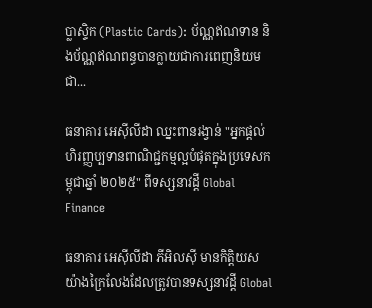ប្លាស្ទិក (Plastic Cards): ប័ណ្ណឥណទាន និងប័ណ្ណឥណពន្ធបានក្លាយជាការពេញនិយម ជា...

ធនាគារ អេស៊ីលីដា ឈ្នះពានរង្វាន់ "អ្នកផ្តល់ហិរញ្ញប្បទានពាណិជ្ជកម្មល្អបំផុតក្នុងប្រទេសកម្ពុជាឆ្នាំ ២០២៥" ពីទស្សនាវដ្តី Global Finance

ធនាគារ អេស៊ីលីដា ភីអិលស៊ី មានកិត្តិយសយ៉ាងក្រៃលែងដែលត្រូវបានទស្សនាវដ្តី Global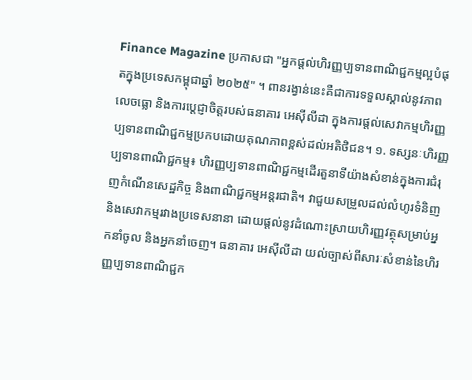Finance Magazine ប្រកាសជា "អ្នកផ្តល់ហិរញ្ញប្បទានពាណិជ្ជកម្មល្អបំផុតក្នុងប្រទេសកម្ពុជាឆ្នាំ ២០២៥" ។ ពានរង្វាន់នេះគឺជាការទទួលស្គាល់នូវភាពលេចធ្លោ និងការប្តេជ្ញាចិត្តរបស់ធនាគារ អេស៊ីលីដា ក្នុងការផ្តល់សេវាកម្មហិរញ្ញប្បទានពាណិជ្ជកម្មប្រកបដោយគុណភាពខ្ពស់ដល់អតិថិជន។ ១. ទស្សនៈហិរញ្ញប្បទានពាណិជ្ជកម្ម៖ ហិរញ្ញប្បទានពាណិជ្ជកម្មដើរតួនាទីយ៉ាងសំខាន់ក្នុងការជំរុញកំណើនសេដ្ឋកិច្ច និងពាណិជ្ជកម្មអន្តរជាតិ។ វាជួយសម្រួលដល់លំហូរទំនិញ និងសេវាកម្មរវាងប្រទេសនានា ដោយផ្តល់នូវដំណោះស្រាយហិរញ្ញវត្ថុសម្រាប់អ្នកនាំចូល និងអ្នកនាំចេញ។ ធនាគារ អេស៊ីលីដា យល់ច្បាស់ពីសារៈសំខាន់នៃហិរញ្ញប្បទានពាណិជ្ជក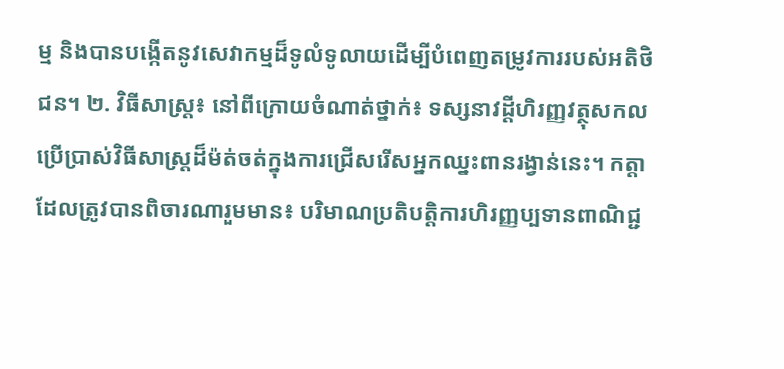ម្ម និងបានបង្កើតនូវសេវាកម្មដ៏ទូលំទូលាយដើម្បីបំពេញតម្រូវការរបស់អតិថិជន។ ២. វិធីសាស្រ្ត៖ នៅពីក្រោយចំណាត់ថ្នាក់៖ ទស្សនាវដ្តីហិរញ្ញវត្ថុសកល ប្រើប្រាស់វិធីសាស្រ្តដ៏ម៉ត់ចត់ក្នុងការជ្រើសរើសអ្នកឈ្នះពានរង្វាន់នេះ។ កត្តាដែលត្រូវបានពិចារណារួមមាន៖ បរិមាណប្រតិបត្តិការហិរញ្ញប្បទានពាណិជ្ជ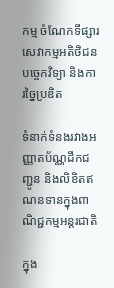កម្ម ចំណែកទីផ្សារ សេវាកម្មអតិថិជន បច្ចេកវិទ្យា និងការច្នៃប្រឌិត

ទំនាក់ទំនងរវាងអញ្ញាតប័ណ្ណដឹកជញ្ជូន និងលិខិតឥណនទានក្នុងពាណិជ្ជកម្មអន្តរជាតិ

ក្នុង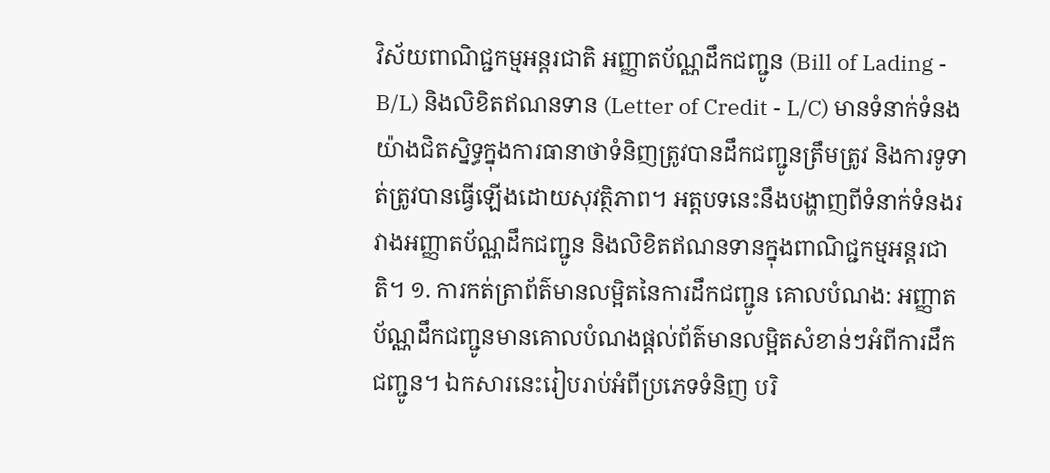វិស័យពាណិជ្ជកម្មអន្តរជាតិ អញ្ញាតប័ណ្ណដឹកជញ្ជូន (Bill of Lading - B/L) និងលិខិតឥណនទាន (Letter of Credit - L/C) មានទំនាក់ទំនងយ៉ាងជិតស្និទ្ធក្នុងការធានាថាទំនិញត្រូវបានដឹកជញ្ជូនត្រឹមត្រូវ និងការទូទាត់ត្រូវបានធ្វើឡើងដោយសុវត្ថិភាព។ អត្តបទនេះនឹងបង្ហាញពីទំនាក់ទំនងរវាងអញ្ញាតប័ណ្ណដឹកជញ្ជូន និងលិខិតឥណនទានក្នុងពាណិជ្ជកម្មអន្តរជាតិ។ ១. ការកត់ត្រាព័ត៌មានលម្អិតនៃការដឹកជញ្ជូន គោលបំណង: អញ្ញាតប័ណ្ណដឹកជញ្ជូនមានគោលបំណងផ្តល់ព័ត៌មានលម្អិតសំខាន់ៗអំពីការដឹកជញ្ជូន។ ឯកសារនេះរៀបរាប់អំពីប្រភេទទំនិញ បរិ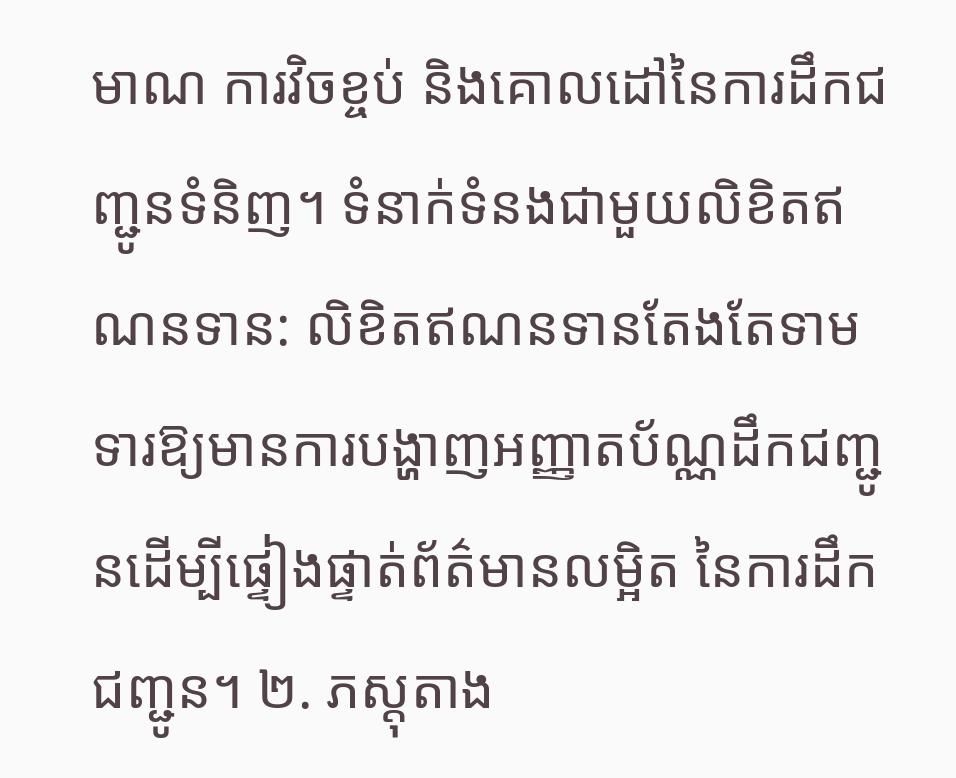មាណ ការវិចខ្ចប់ និងគោលដៅនៃការដឹកជញ្ជូនទំនិញ។ ទំនាក់ទំនងជាមួយលិខិតឥណនទាន: លិខិតឥណនទានតែងតែទាមទារឱ្យមានការបង្ហាញអញ្ញាតប័ណ្ណដឹកជញ្ជូនដើម្បីផ្ទៀងផ្ទាត់ព័ត៌មានលម្អិត នៃការដឹកជញ្ជូន។ ២. ភស្តុតាង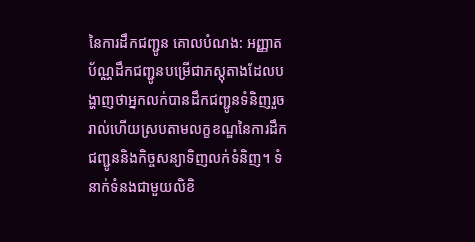នៃការដឹកជញ្ជូន គោលបំណង: អញ្ញាតប័ណ្ណដឹកជញ្ជូនបម្រើជាភស្តុតាងដែលបង្ហាញថាអ្នកលក់បានដឹកជញ្ជូនទំនិញរួចរាល់ហើយស្របតាមលក្ខខណ្ឌនៃការដឹកជញ្ជូននិងកិច្ចសន្យាទិញលក់ទំនិញ។ ទំនាក់ទំនងជាមួយលិខិ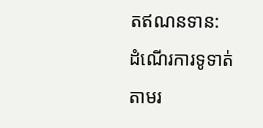តឥណនទាន: ដំណើរការទូទាត់តាមរ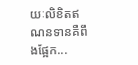យៈលិខិតឥណនទានគឺពឹងផ្អែក...